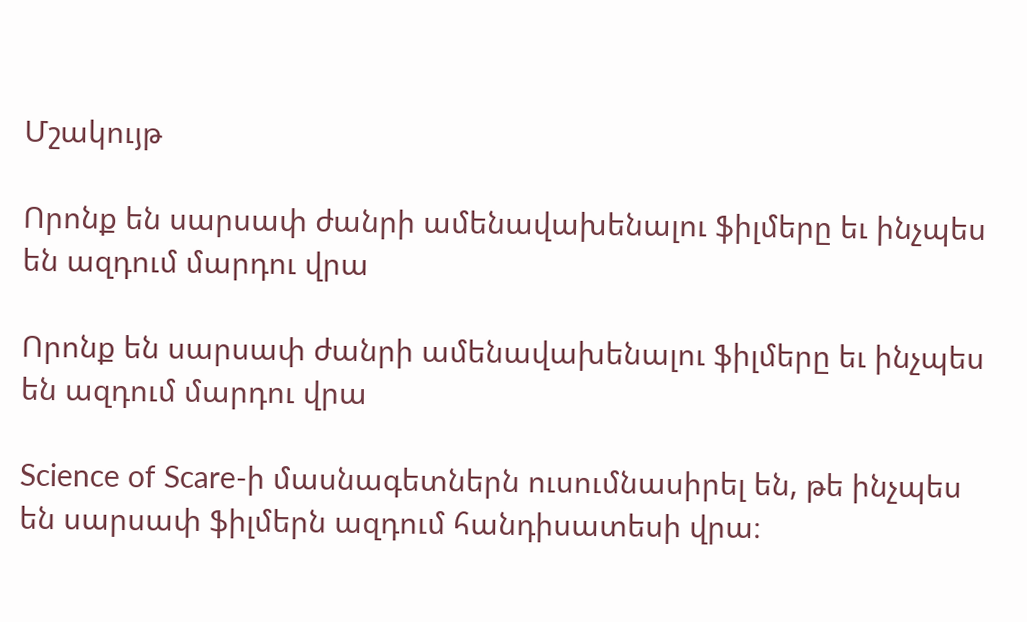Մշակույթ

Որոնք են սարսափ ժանրի ամենավախենալու ֆիլմերը եւ ինչպես են ազդում մարդու վրա

Որոնք են սարսափ ժանրի ամենավախենալու ֆիլմերը եւ ինչպես են ազդում մարդու վրա

Science of Scare-ի մասնագետներն ուսումնասիրել են, թե ինչպես են սարսափ ֆիլմերն ազդում հանդիսատեսի վրա։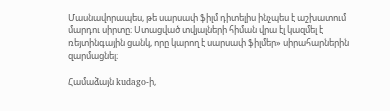Մասնավորապես, թե սարսափ ֆիլմ դիտելիս ինչպես է աշխատում մարդու սիրտը։ Ստացված տվյալների հիման վրա էլ կազմել է ռեյտինգային ցանկ, որը կարող է սարսափ ֆիլմեր» սիրահարներին զարմացնել։

Համաձայն kudago-ի,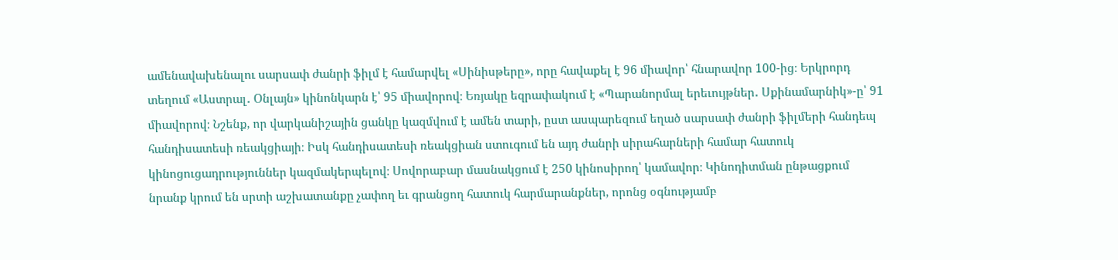ամենավախենալու սարսափ ժանրի ֆիլմ է համարվել «Սինիսթերը», որը հավաքել է 96 միավոր՝ հնարավոր 100-ից։ Երկրորդ տեղում «Աստրալ․ Օնլայն» կինոնկարն է՝ 95 միավորով։ Եռյակը եզրափակում է «Պարանորմալ երեւույթներ․ Սքինամարնիկ»-ը՝ 91 միավորով։ Նշենք, որ վարկանիշային ցանկը կազմվում է ամեն տարի, ըստ ասպարեզում եղած սարսափ ժանրի ֆիլմերի հանդեպ հանդիսատեսի ռեակցիայի։ Իսկ հանդիսատեսի ռեակցիան ստուգում են այդ ժանրի սիրահարների համար հատուկ կինոցուցադրություններ կազմակերպելով։ Սովորաբար մասնակցում է 250 կինոսիրող՝ կամավոր։ Կինոդիտման ընթացքում նրանք կրում են սրտի աշխատանքը չափող եւ գրանցող հատուկ հարմարանքներ, որոնց օգնությամբ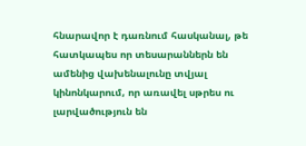հնարավոր է դառնում հասկանալ, թե հատկապես որ տեսարաններն են ամենից վախենալունը տվյալ կինոնկարում, որ առավել սթրես ու լարվածություն են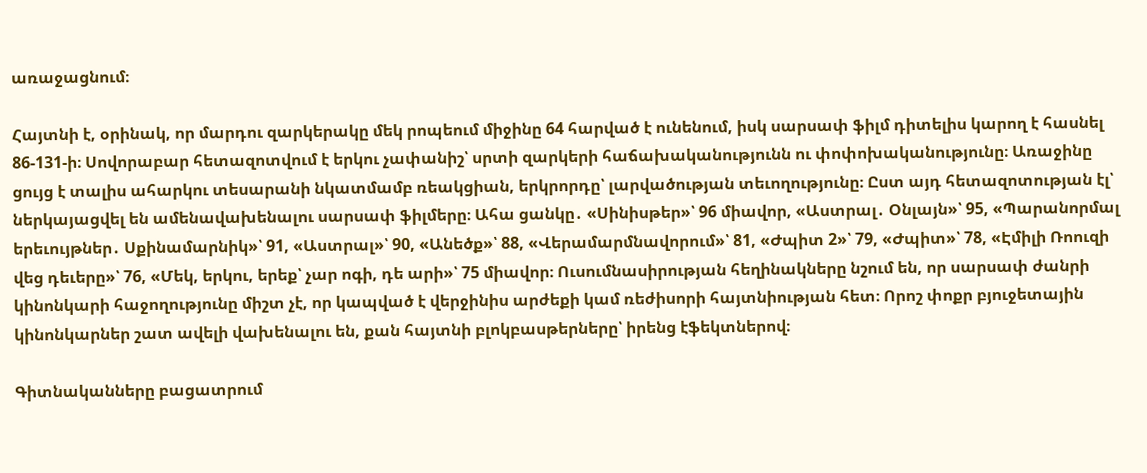առաջացնում։

Հայտնի է, օրինակ, որ մարդու զարկերակը մեկ րոպեում միջինը 64 հարված է ունենում, իսկ սարսափ ֆիլմ դիտելիս կարող է հասնել 86-131-ի։ Սովորաբար հետազոտվում է երկու չափանիշ՝ սրտի զարկերի հաճախականությունն ու փոփոխականությունը։ Առաջինը ցույց է տալիս ահարկու տեսարանի նկատմամբ ռեակցիան, երկրորդը՝ լարվածության տեւողությունը։ Ըստ այդ հետազոտության էլ՝ ներկայացվել են ամենավախենալու սարսափ ֆիլմերը։ Ահա ցանկը․ «Սինիսթեր»՝ 96 միավոր, «Աստրալ․ Օնլայն»՝ 95, «Պարանորմալ երեւույթներ․ Սքինամարնիկ»՝ 91, «Աստրալ»՝ 90, «Անեծք»՝ 88, «Վերամարմնավորում»՝ 81, «Ժպիտ 2»՝ 79, «Ժպիտ»՝ 78, «Էմիլի Ռոուզի վեց դեւերը»՝ 76, «Մեկ, երկու, երեք՝ չար ոգի, դե արի»՝ 75 միավոր։ Ուսումնասիրության հեղինակները նշում են, որ սարսափ ժանրի կինոնկարի հաջողությունը միշտ չէ, որ կապված է վերջինիս արժեքի կամ ռեժիսորի հայտնիության հետ։ Որոշ փոքր բյուջետային կինոնկարներ շատ ավելի վախենալու են, քան հայտնի բլոկբասթերները՝ իրենց էֆեկտներով։

Գիտնականները բացատրում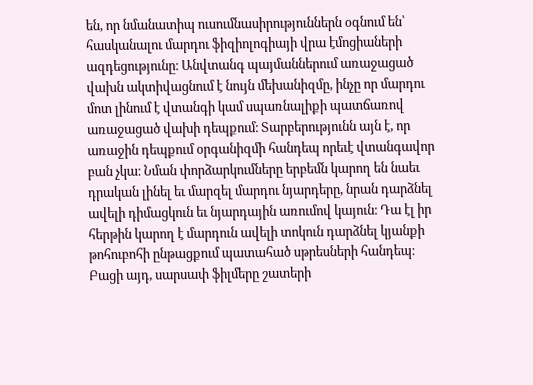են, որ նմանատիպ ուսումնասիրություններն օգնում են՝ հասկանալու մարդու ֆիզիոլոգիայի վրա էմոցիաների ազդեցությունը։ Անվտանգ պայմաններում առաջացած վախն ակտիվացնում է նույն մեխանիզմը, ինչը որ մարդու մոտ լինում է վտանգի կամ սպառնալիքի պատճառով առաջացած վախի դեպքում։ Տարբերությունն այն է, որ առաջին դեպքում օրգանիզմի հանդեպ որեւէ վտանգավոր բան չկա։ Նման փորձարկումները երբեմն կարող են նաեւ դրական լինել եւ մարզել մարդու նյարդերը, նրան դարձնել ավելի դիմացկուն եւ նյարդային առումով կայուն։ Դա էլ իր հերթին կարող է մարդուն ավելի տոկուն դարձնել կյանքի թոհուբոհի ընթացքում պատահած սթրեսների հանդեպ։ Բացի այդ, սարսափ ֆիլմերը շատերի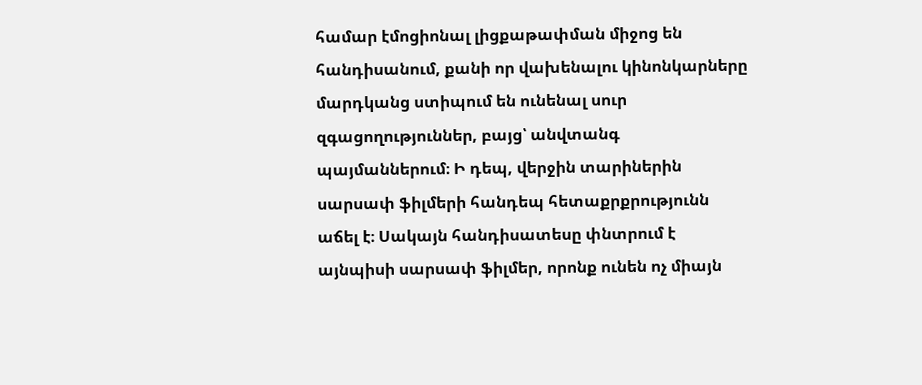համար էմոցիոնալ լիցքաթափման միջոց են հանդիսանում, քանի որ վախենալու կինոնկարները մարդկանց ստիպում են ունենալ սուր զգացողություններ, բայց՝ անվտանգ պայմաններում։ Ի դեպ, վերջին տարիներին սարսափ ֆիլմերի հանդեպ հետաքրքրությունն աճել է։ Սակայն հանդիսատեսը փնտրում է այնպիսի սարսափ ֆիլմեր, որոնք ունեն ոչ միայն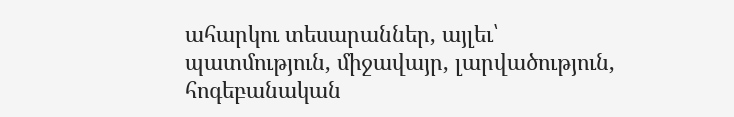ահարկու տեսարաններ, այլեւ՝ պատմություն, միջավայր, լարվածություն, հոգեբանական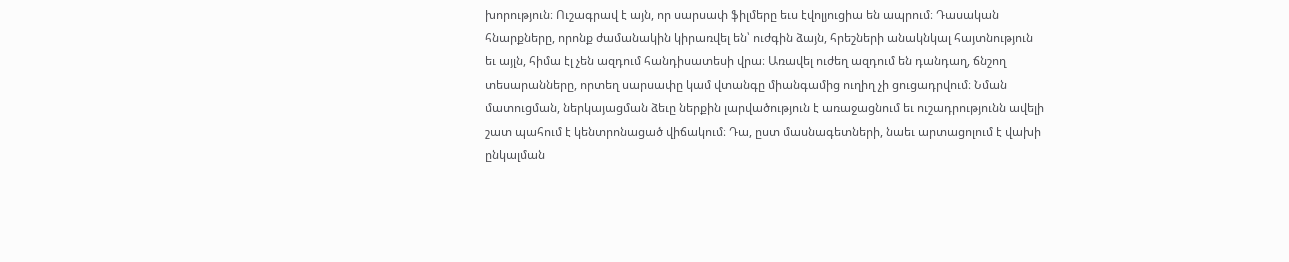խորություն։ Ուշագրավ է այն, որ սարսափ ֆիլմերը եւս էվոլյուցիա են ապրում։ Դասական հնարքները, որոնք ժամանակին կիրառվել են՝ ուժգին ձայն, հրեշների անակնկալ հայտնություն եւ այլն, հիմա էլ չեն ազդում հանդիսատեսի վրա։ Առավել ուժեղ ազդում են դանդաղ, ճնշող տեսարանները, որտեղ սարսափը կամ վտանգը միանգամից ուղիղ չի ցուցադրվում։ Նման մատուցման, ներկայացման ձեւը ներքին լարվածություն է առաջացնում եւ ուշադրությունն ավելի շատ պահում է կենտրոնացած վիճակում։ Դա, ըստ մասնագետների, նաեւ արտացոլում է վախի ընկալման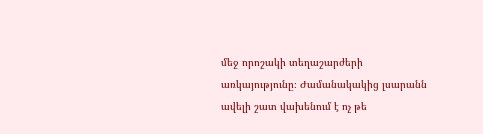մեջ որոշակի տեղաշարժերի առկայությունը։ Ժամանակակից լսարանն ավելի շատ վախենում է ոչ թե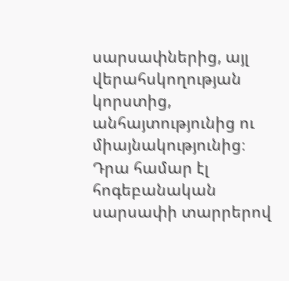սարսափներից, այլ վերահսկողության կորստից, անհայտությունից ու միայնակությունից։ Դրա համար էլ հոգեբանական սարսափի տարրերով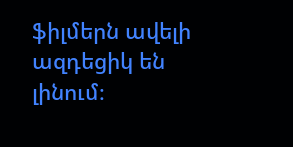ֆիլմերն ավելի ազդեցիկ են լինում։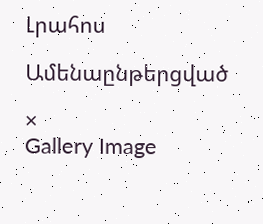Լրահոս

Ամենաընթերցված

×
Gallery Image